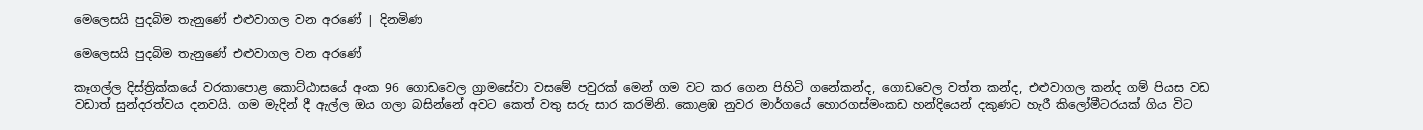මෙලෙසයි පුදබිම තැනුණේ එළුවාගල වන අරණේ | දිනමිණ

මෙලෙසයි පුදබිම තැනුණේ එළුවාගල වන අරණේ

කෑගල්ල දිස්ත්‍රික්කයේ වරකාපොළ කොට්ඨාසයේ අංක 96 ගොඩවෙල ග්‍රාමසේවා වසමේ පවුරක් මෙන් ගම වට කර ගෙන පිහිටි ගනේකන්ද, ගොඩවෙල වත්ත කන්ද, එළුවාගල කන්ද ගම් පියස වඩ වඩාත් සුන්දරත්වය දනවයි. ගම මැදින් දී ඇල්ල ඔය ගලා බසින්නේ අවට කෙත් වතු සරු සාර කරමිනි. කොළඹ නුවර මාර්ගයේ‍ හොරගස්මංකඩ හන්දියෙන් දකුණට හැරී කිලෝමීටරයක් ගිය විට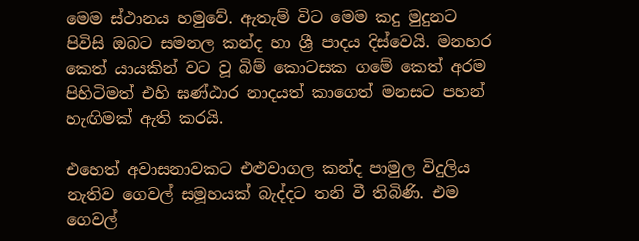මෙම ස්ථානය හමුවේ. ඇතැම් විට මෙම කදු මුදුනට පිවිසි ඔබට සමනල කන්ද හා ශ්‍රී පාදය දිස්වෙයි. මනහර කෙත් යායකින් වට වූ බිම් කොටසක ගමේ කෙත් අරම පිහිටිමත් එහි ඝණ්ඨාර නාදයත් කාගෙත් මනසට පහන් හැඟිමක් ඇති කරයි.

එහෙත් අවාසනාවකට එළුවාගල කන්ද පාමුල විදුලිය නැතිව ගෙවල් සමූහයක් බැද්දට තනි වී තිබිණි. එම ගෙවල්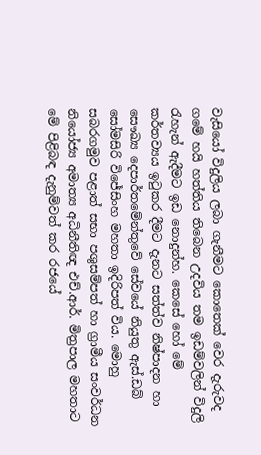වැසියෝ විදුලිය ලබා ගැනීමට කොතෙක් වෙර දැරුවද ගමේ හයි හත්තිය තිබෙන උදවිය තම ඉඩම්වලින් විදුලි රැහැන් ඇදීමට ඉඩ නොදුන්හ. කෙසේ හෝ මේ කර්තව්‍යය ඉටුකර දීමට දැනට සත්ත්ව නිෂ්පාදන හා සෞඛ්‍ය දෙපාර්තමේන්තුවේ සේවයේ නියුතු ඇස්.ඩබ් සෝමසිරි විජේසිංහ මහතා ඉදිරිපත් විය. මොහු සබරගමුව පළාත් සභා පශුසම්පත් හා ග්‍රාමීය සංවර්ධන නියෝජ්‍ය අමාත්‍ය අධිනීතිඥ එච්.ආර්. මිත්‍රපාල මහතාට මේ පිළිබඳ දැනුම්වත් කර රජයේ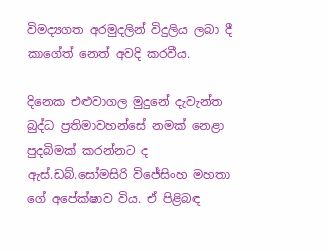විමද්‍යගත අරමුදලින් විදුලිය ලබා දී කාගේත් නෙත් අවදි කරවීය.

දිනෙක එළුවාගල මුදුනේ දැවැන්ත බුද්ධ ප්‍රතිමාවහන්සේ නමක් නෙළා පුදබිමක් කරන්නට ද ඇස්.ඩබ්.සෝමසිරි විජේසිංහ මහතා ගේ අපේක්ෂාව විය. ඒ පිළිබඳ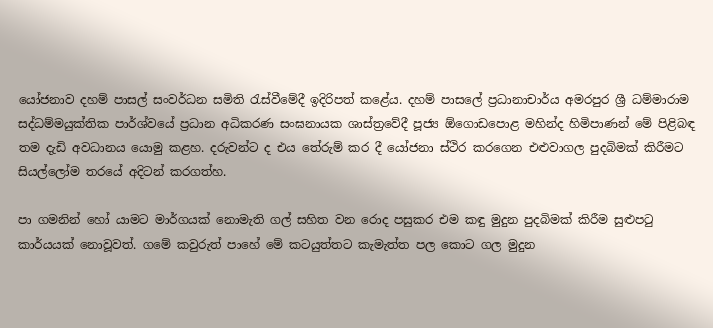යෝජනාව දහම් පාසල් සංවර්ධන සමිති රැස්වී‍මේදී ඉදිරිපත් කළේය. දහම් පාසලේ ප්‍රධානාචාර්ය අමරපුර ශ්‍රී ධම්මාරාම සද්ධම්මයුක්තික පාර්ශ්වයේ ප්‍රධාන අධිකරණ සංඝනායක ශාස්ත්‍රවේදී පූජ්‍ය ඕගොඩපොළ මහින්ද හිමිපාණන් මේ පිළිබඳ තම දැඩි අවධානය යොමු කළහ. දරුවන්ට ද එය තේරුම් කර දී යෝජනා ස්ථිර කරගෙන එළුවාගල පුදබිමක් කිරීමට සි‍යල්ලෝම තරයේ අදිටන් කරගත්හ.

පා ගමනින් හෝ යාමට මාර්ගයක් නොමැති ගල් සහිත වන රොද පසුකර එම කඳු මුදුන පුදබිමක් කිරීම සුළුපටු කාර්යයක් නොවූවත්. ගමේ කවුරුත් පාහේ මේ කටයුත්තට කැමැත්ත පල කොට ගල මුදුන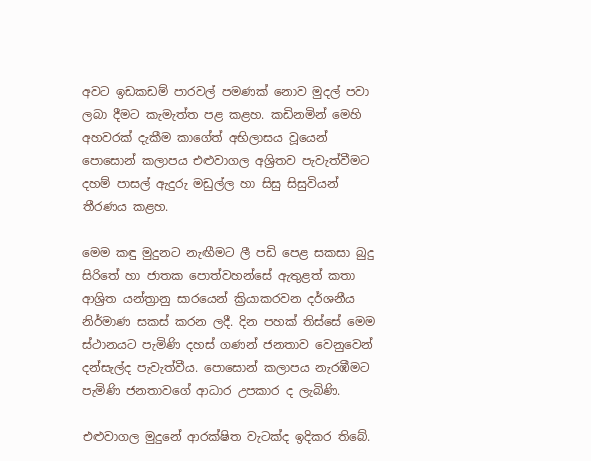අවට ඉඩකඩම් පාරවල් පමණක් නොව මුදල් පවා ලබා දීමට කැමැත්ත පළ කළහ. කඩිනමින් මෙහි අහවරක් දැකීම කාගේත් අභිලාසය වූයෙන් පොසොන් කලාපය එළුවාගල අශ්‍රිතව පැවැත්වීමට දහම් පා‍සල් ඇදුරු මඩුල්ල හා සිසු සිසුවියන් තීරණය කළහ.

මෙම කඳු මුදුනට නැඟීමට ලී පඩි පෙළ සකසා බුදු සිරිතේ හා ජාතක පොත්වහන්සේ ඇතුළත් කතා ආශ්‍රිත යන්ත්‍රානු සාරයෙන් ක්‍රියාකරවන දර්ශනීය නිර්මාණ සකස් කරන ලදී. දින පහක් තිස්සේ මෙම ස්ථානයට පැමිණි දහස් ගණන් ජනතාව වෙනුවෙන් දන්සැල්ද පැවැත්වීය. පොසොන් කලාපය නැරඹීමට පැමිණි ජනතාවගේ ආධාර උපකාර ද ලැබිණි.

එළුවාගල මුදුනේ ආරක්ෂිත වැටක්ද ඉදිකර තිබේ.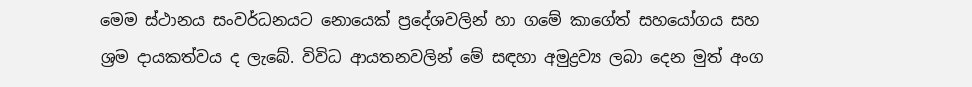මෙම ස්ථානය සංවර්ධනයට නොයෙක් ප්‍රදේශවලින් හා ගමේ කාගේත් සහයෝගය සහ ශ්‍රම දායකත්වය ද ලැබේ. විවිධ ආයතනවලින් මේ සඳහා අමුද්‍රව්‍ය ලබා දෙන මුත් අංග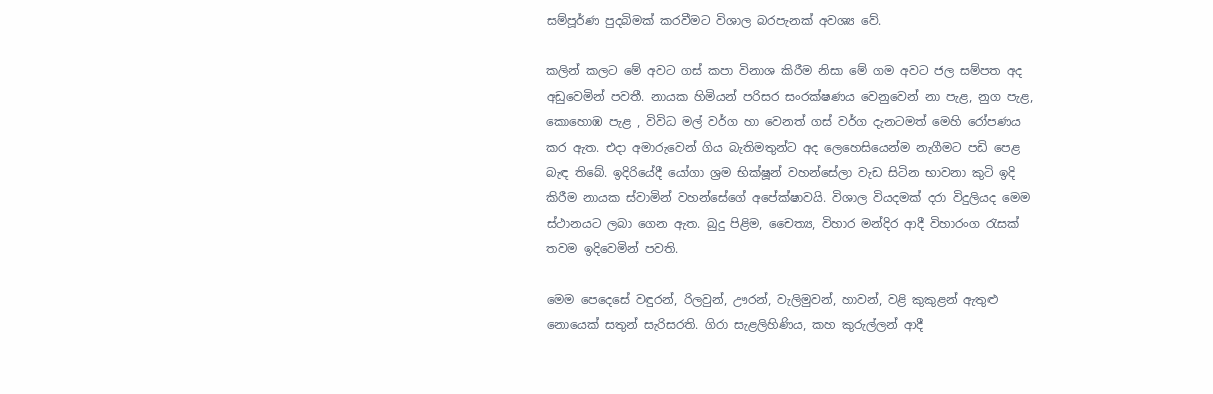සම්පූර්ණ පුදබිමක් කරවීමට විශාල බරපැනක් අවශ්‍ය වේ.

කලින් කලට මේ අවට ගස් කපා විනාශ කිරීම නිසා මේ ගම අවට ජල සම්පත අද අඩුවෙමින් පවතී. නායක හිමියන් පරිසර සංරක්ෂණය වෙනුවෙන් නා පැළ, නුග පැළ, කොහොඹ පැළ , විවිධ මල් වර්ග හා වෙනත් ගස් වර්ග දැනටමත් මෙහි රෝපණය කර ඇත. එදා අමාරුවෙන් ගිය බැතිමතුන්ට අද ලෙහෙසියෙන්ම නැගීමට පඩි පෙළ බැඳ තිබේ. ඉදිරියේදී යෝගා ශ්‍රම භික්ෂූන් වහන්සේලා වැඩ සිටින භාවනා කුටි ඉදි කිරීම නායක ස්වාමින් වහන්සේගේ අපේක්ෂාවයි. විශාල වියදමක් දරා විදුලියද මෙම ස්ථානයට ලබා ගෙන ඇත. බුදු පිළිම, චෛත්‍ය, විහාර මන්දිර ආදී විහාරංග රැසක් තවම ඉදිවෙමින් පවති.

මෙම පෙදෙසේ වඳුරන්, රිලවුන්, ඌරන්, වැලිමුවන්, හාවන්, වළි කුකුළන් ඇතුළු නොයෙක් සතුන් සැරිසරති. ගිරා සැළලිහිණිය, කහ කුරුල්ලන් ආදී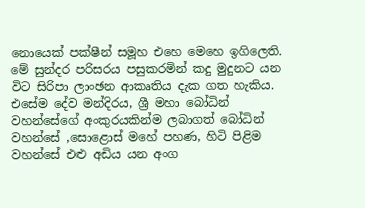නොයෙක් පක්ෂීන් සමූහ එහෙ මෙහෙ ඉගිලෙති. මේ සුන්දර පරිසරය පසුකරමින් කදු මුදුනට යන විට සිරිපා ලාංඡන ආකෘතිය දැක ගත හැකිය. එසේම දේව මන්දිරය, ශ්‍රී මහා බෝධින් වහන්සේගේ අංකුරයකින්ම ලබාගත් බෝධින් වහන්සේ ,සොළොස් මහේ පහණ, හිටි පිළිම වහන්සේ එළු අඩිය යන අංග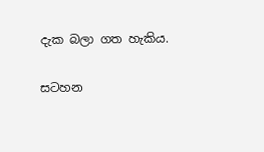දැක බලා ගත හැකිය.

සටහන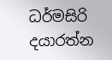ධර්මසිරි දයාරත්න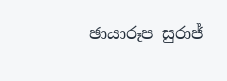ඡායාරූප සුරාජ්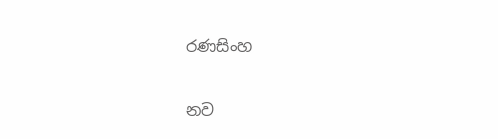රණසිංහ

නව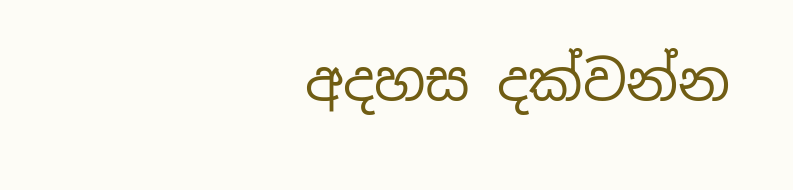අදහස දක්වන්න